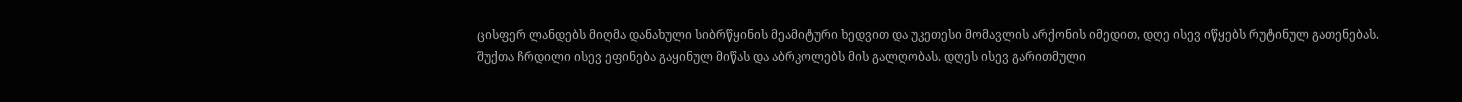ცისფერ ლანდებს მიღმა დანახული სიბრწყინის მეამიტური ხედვით და უკეთესი მომავლის არქონის იმედით, დღე ისევ იწყებს რუტინულ გათენებას. შუქთა ჩრდილი ისევ ეფინება გაყინულ მიწას და აბრკოლებს მის გალღობას. დღეს ისევ გარითმული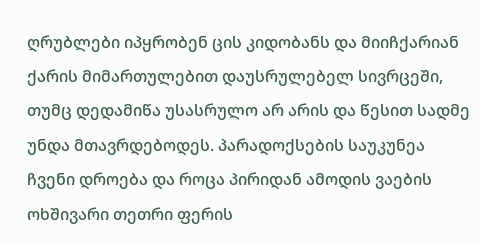ღრუბლები იპყრობენ ცის კიდობანს და მიიჩქარიან ქარის მიმართულებით დაუსრულებელ სივრცეში, თუმც დედამიწა უსასრულო არ არის და წესით სადმე უნდა მთავრდებოდეს. პარადოქსების საუკუნეა ჩვენი დროება და როცა პირიდან ამოდის ვაების ოხშივარი თეთრი ფერის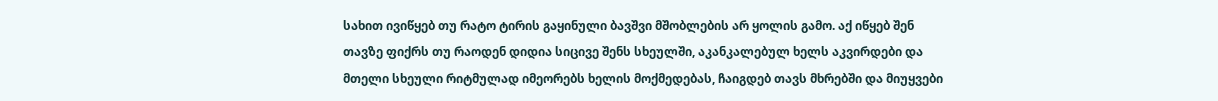სახით ივიწყებ თუ რატო ტირის გაყინული ბავშვი მშობლების არ ყოლის გამო. აქ იწყებ შენ თავზე ფიქრს თუ რაოდენ დიდია სიცივე შენს სხეულში, აკანკალებულ ხელს აკვირდები და მთელი სხეული რიტმულად იმეორებს ხელის მოქმედებას, ჩაიგდებ თავს მხრებში და მიუყვები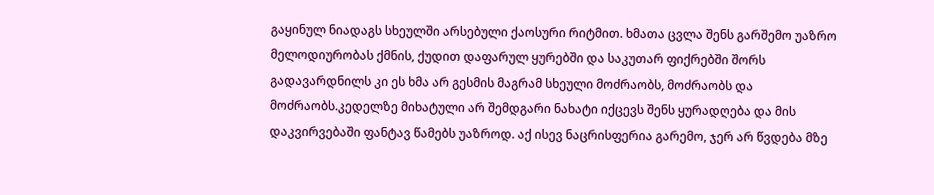გაყინულ ნიადაგს სხეულში არსებული ქაოსური რიტმით. ხმათა ცვლა შენს გარშემო უაზრო მელოდიურობას ქმნის, ქუდით დაფარულ ყურებში და საკუთარ ფიქრებში შორს გადავარდნილს კი ეს ხმა არ გესმის მაგრამ სხეული მოძრაობს, მოძრაობს და მოძრაობს.კედელზე მიხატული არ შემდგარი ნახატი იქცევს შენს ყურადღება და მის დაკვირვებაში ფანტავ წამებს უაზროდ. აქ ისევ ნაცრისფერია გარემო, ჯერ არ წვდება მზე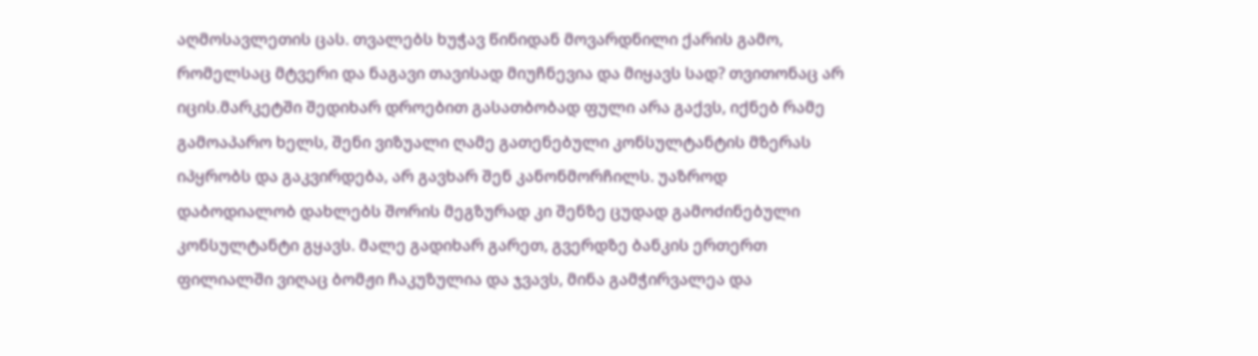აღმოსავლეთის ცას. თვალებს ხუჭავ წინიდან მოვარდნილი ქარის გამო, რომელსაც მტვერი და ნაგავი თავისად მიუჩნევია და მიყავს სად? თვითონაც არ იცის.მარკეტში შედიხარ დროებით გასათბობად ფული არა გაქვს, იქნებ რამე გამოაპარო ხელს, შენი ვიზუალი ღამე გათენებული კონსულტანტის მზერას იპყრობს და გაკვირდება, არ გავხარ შენ კანონმორჩილს. უაზროდ დაბოდიალობ დახლებს შორის მეგზურად კი შენზე ცუდად გამოძინებული კონსულტანტი გყავს. მალე გადიხარ გარეთ, გვერდზე ბანკის ერთერთ ფილიალში ვიღაც ბომჟი ჩაკუზულია და ჯვავს, მინა გამჭირვალეა და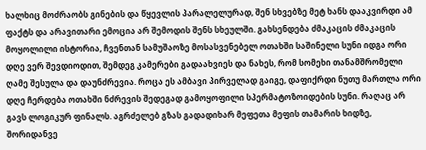ხალხიც მოძრაობს გინების და წყევლის პარალელურად, შენ სხვებზე მეტ ხანს დააკვირდი ამ ფაქტს და არავითარი ემოცია არ შემოდის შენს სხეულში. გახსენდება ძმაკაცის ძმაკაცის მოყოლილი ისტორია, ჩვენთან სამუშაოზე მოსასვენებელ ოთახში საშინელი სუნი იდგა ორი დღე ვერ შევდიოდით, შემდეგ კამერები გადაახვიეს და ნახეს, რომ სომეხი თანამშრომელი ღამე შესულა და დაუნძრევია. როცა ეს ამბავი პირველად გაიგე, დაფიქრდი ნუთუ მართლა ორი დღე ჩერდება ოთახში ნძრევის შედეგად გამოყოფილი სპერმატოზოიდების სუნი. რაღაც არ გავს ლოგიკურ ფინალს. აგრძელებ გზას გადადიხარ მეფეთა მეფის თამარის ხიდზე, შორიდანვე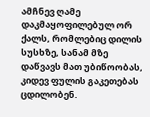ამჩნევ ღამე დაკმაყოფილებულ ორ ქალს, რომლებიც დილის სუსხზე, სანამ მზე დაწვავს მათ უბიწოობას, კიდევ ფულის გაკეთებას ცდილობენ.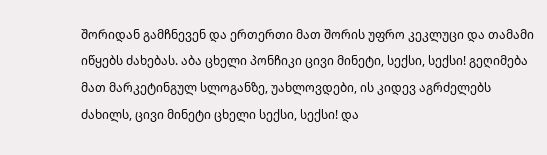შორიდან გამჩნევენ და ერთერთი მათ შორის უფრო კეკლუცი და თამამი იწყებს ძახებას. აბა ცხელი პონჩიკი ცივი მინეტი, სექსი, სექსი! გეღიმება მათ მარკეტინგულ სლოგანზე, უახლოვდები, ის კიდევ აგრძელებს ძახილს, ცივი მინეტი ცხელი სექსი, სექსი! და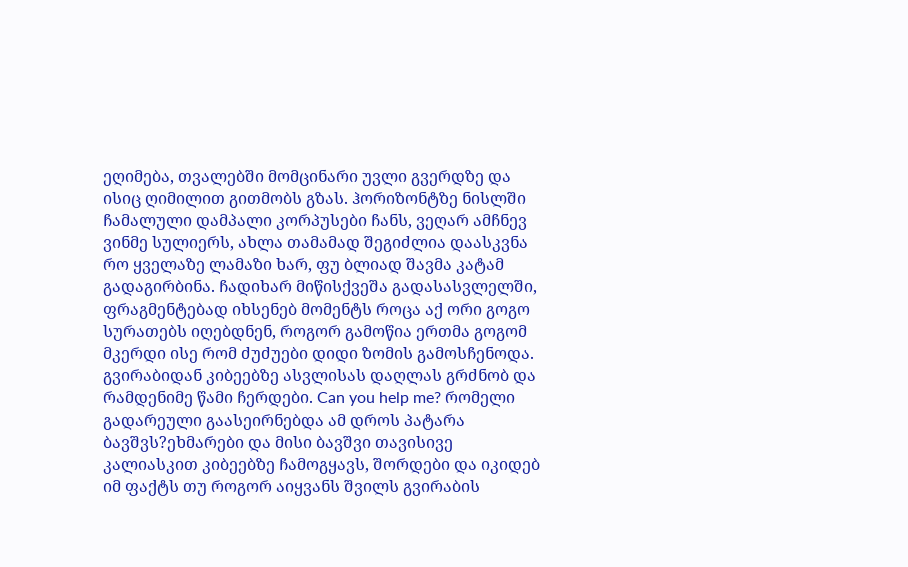ეღიმება, თვალებში მომცინარი უვლი გვერდზე და ისიც ღიმილით გითმობს გზას. ჰორიზონტზე ნისლში ჩამალული დამპალი კორპუსები ჩანს, ვეღარ ამჩნევ ვინმე სულიერს, ახლა თამამად შეგიძლია დაასკვნა რო ყველაზე ლამაზი ხარ, ფუ ბლიად შავმა კატამ გადაგირბინა. ჩადიხარ მიწისქვეშა გადასასვლელში, ფრაგმენტებად იხსენებ მომენტს როცა აქ ორი გოგო სურათებს იღებდნენ, როგორ გამოწია ერთმა გოგომ მკერდი ისე რომ ძუძუები დიდი ზომის გამოსჩენოდა. გვირაბიდან კიბეებზე ასვლისას დაღლას გრძნობ და რამდენიმე წამი ჩერდები. Can you help me? რომელი გადარეული გაასეირნებდა ამ დროს პატარა ბავშვს?ეხმარები და მისი ბავშვი თავისივე კალიასკით კიბეებზე ჩამოგყავს, შორდები და იკიდებ იმ ფაქტს თუ როგორ აიყვანს შვილს გვირაბის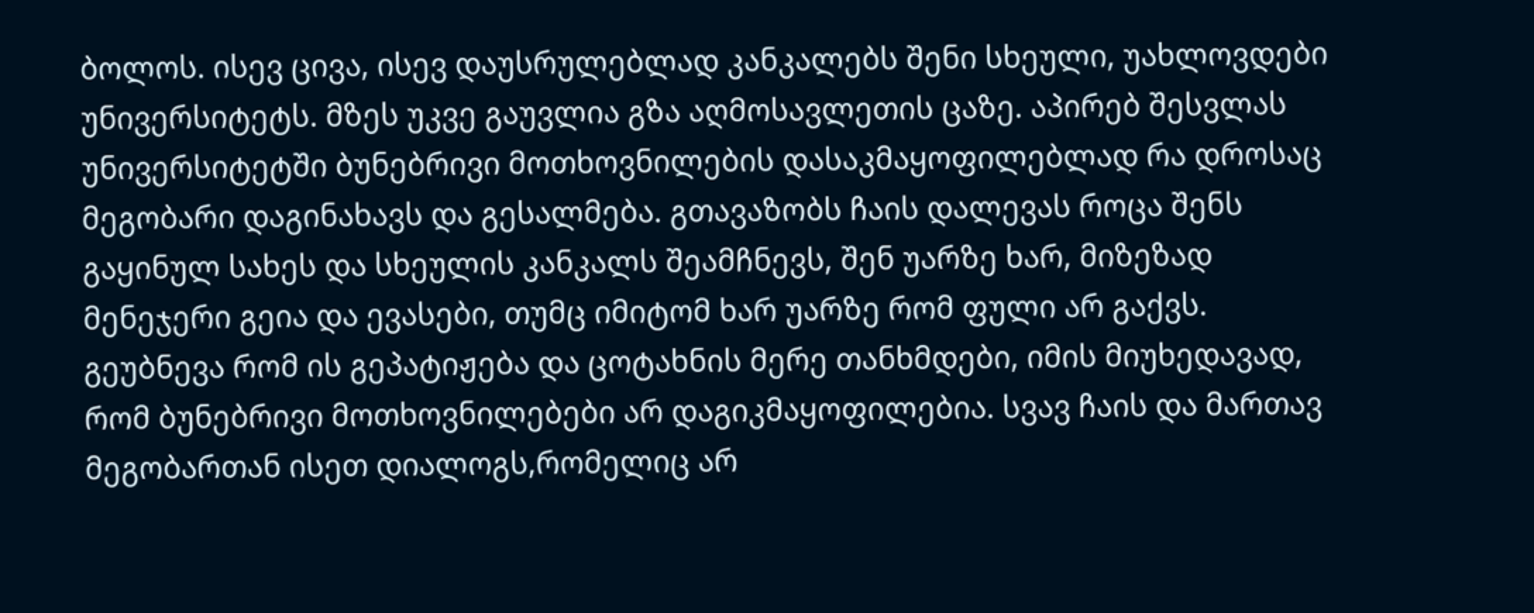ბოლოს. ისევ ცივა, ისევ დაუსრულებლად კანკალებს შენი სხეული, უახლოვდები უნივერსიტეტს. მზეს უკვე გაუვლია გზა აღმოსავლეთის ცაზე. აპირებ შესვლას უნივერსიტეტში ბუნებრივი მოთხოვნილების დასაკმაყოფილებლად რა დროსაც მეგობარი დაგინახავს და გესალმება. გთავაზობს ჩაის დალევას როცა შენს გაყინულ სახეს და სხეულის კანკალს შეამჩნევს, შენ უარზე ხარ, მიზეზად მენეჯერი გეია და ევასები, თუმც იმიტომ ხარ უარზე რომ ფული არ გაქვს. გეუბნევა რომ ის გეპატიჟება და ცოტახნის მერე თანხმდები, იმის მიუხედავად, რომ ბუნებრივი მოთხოვნილებები არ დაგიკმაყოფილებია. სვავ ჩაის და მართავ მეგობართან ისეთ დიალოგს,რომელიც არ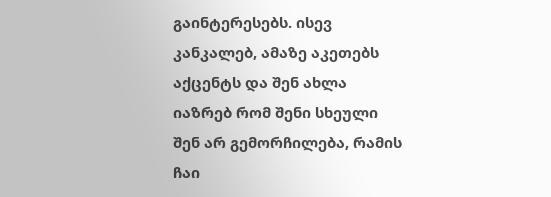გაინტერესებს. ისევ კანკალებ, ამაზე აკეთებს აქცენტს და შენ ახლა იაზრებ რომ შენი სხეული შენ არ გემორჩილება, რამის ჩაი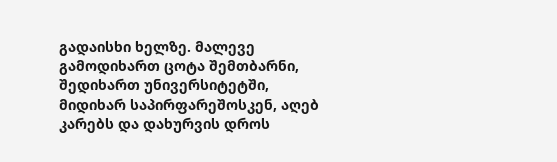გადაისხი ხელზე. მალევე გამოდიხართ ცოტა შემთბარნი, შედიხართ უნივერსიტეტში, მიდიხარ საპირფარეშოსკენ, აღებ კარებს და დახურვის დროს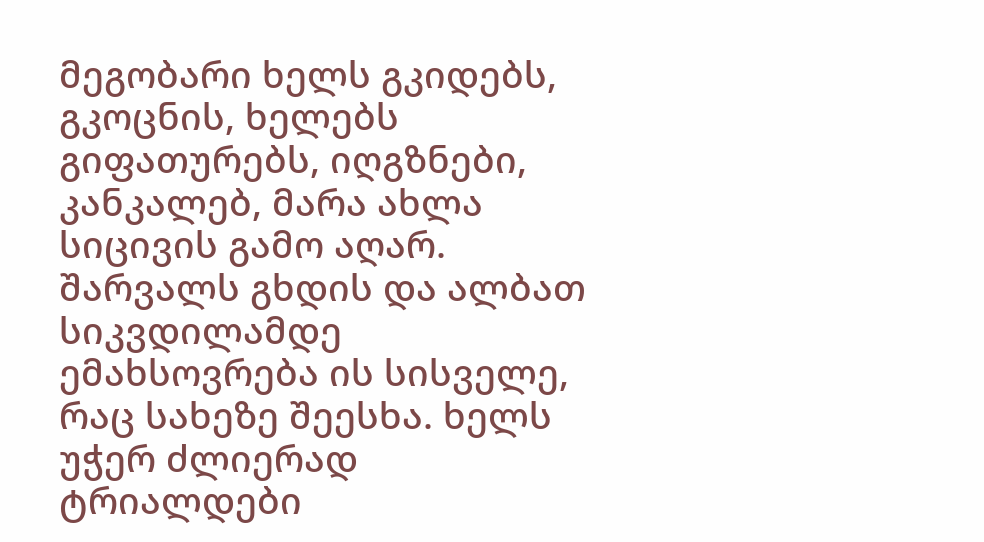მეგობარი ხელს გკიდებს, გკოცნის, ხელებს გიფათურებს, იღგზნები, კანკალებ, მარა ახლა სიცივის გამო აღარ. შარვალს გხდის და ალბათ სიკვდილამდე ემახსოვრება ის სისველე, რაც სახეზე შეესხა. ხელს უჭერ ძლიერად ტრიალდები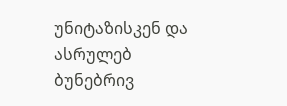უნიტაზისკენ და ასრულებ ბუნებრივ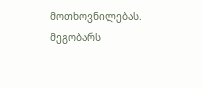მოთხოვნილებას. მეგობარს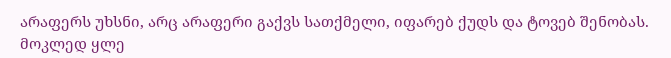არაფერს უხსნი, არც არაფერი გაქვს სათქმელი, იფარებ ქუდს და ტოვებ შენობას. მოკლედ ყლე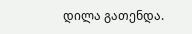დილა გათენდა.